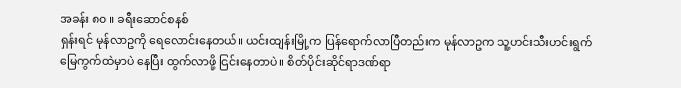အခန်း ၈၀ ။ ခရီးဆောင်စနစ်
ရှန်းရင် မုန်လာဥကို ရေလောင်းနေတယ်။ ယင်းထျန်းမြို့က ပြန်ရောက်လာပြီတည်းက မုန်လာဥက သူ့ဟင်းသီးဟင်းရွက်မြေကွက်ထဲမှာပဲ နေပြီး ထွက်လာဖို့ ငြင်းနေတာပဲ။ စိတ်ပိုင်းဆိုင်ရာဒဏ်ရာ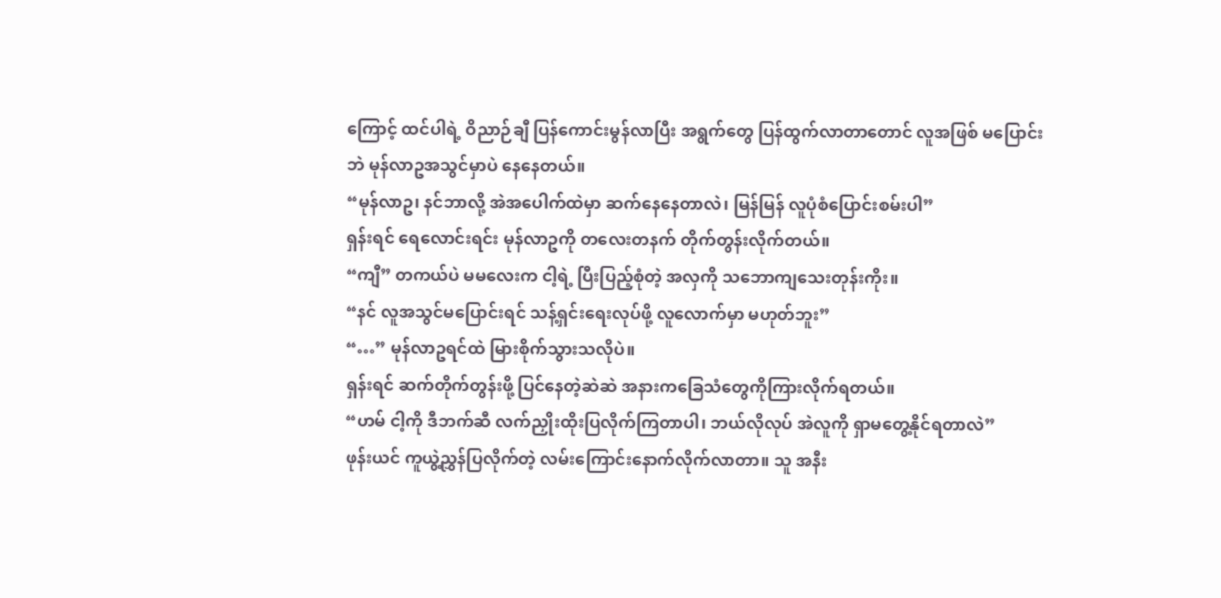ကြောင့် ထင်ပါရဲ့ ဝိညာဉ်ချီ ပြန်ကောင်းမွန်လာပြီး အရွက်တွေ ပြန်ထွက်လာတာတောင် လူအဖြစ် မပြောင်းဘဲ မုန်လာဥအသွင်မှာပဲ နေနေတယ်။
“မုန်လာဥ၊ နင်ဘာလို့ အဲအပေါက်ထဲမှာ ဆက်နေနေတာလဲ၊ မြန်မြန် လူပုံစံပြောင်းစမ်းပါ”
ရှန်းရင် ရေလောင်းရင်း မုန်လာဥကို တလေးတနက် တိုက်တွန်းလိုက်တယ်။
“ကျီ” တကယ်ပဲ မမလေးက ငါ့ရဲ့ ပြီးပြည့်စုံတဲ့ အလှကို သဘောကျသေးတုန်းကိုး။
“နင် လူအသွင်မပြောင်းရင် သန့်ရှင်းရေးလုပ်ဖို့ လူလောက်မှာ မဟုတ်ဘူး”
“…” မုန်လာဥရင်ထဲ မြားစိုက်သွားသလိုပဲ။
ရှန်းရင် ဆက်တိုက်တွန်းဖို့ ပြင်နေတဲ့ဆဲဆဲ အနားကခြေသံတွေကိုကြားလိုက်ရတယ်။
“ဟမ် ငါ့ကို ဒီဘက်ဆီ လက်ညှိုးထိုးပြလိုက်ကြတာပါ၊ ဘယ်လိုလုပ် အဲလူကို ရှာမတွေ့နိုင်ရတာလဲ”
ဖုန်းယင် ကူယွဲ့ညွှန်ပြလိုက်တဲ့ လမ်းကြောင်းနောက်လိုက်လာတာ။ သူ အနီး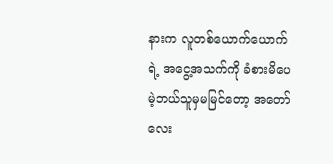နားက လူတစ်ယောက်ယောက်ရဲ့ အငွေ့အသက်ကို ခံစားမိပေမဲ့ဘယ်သူမှမမြင်တော့ အတော်လေး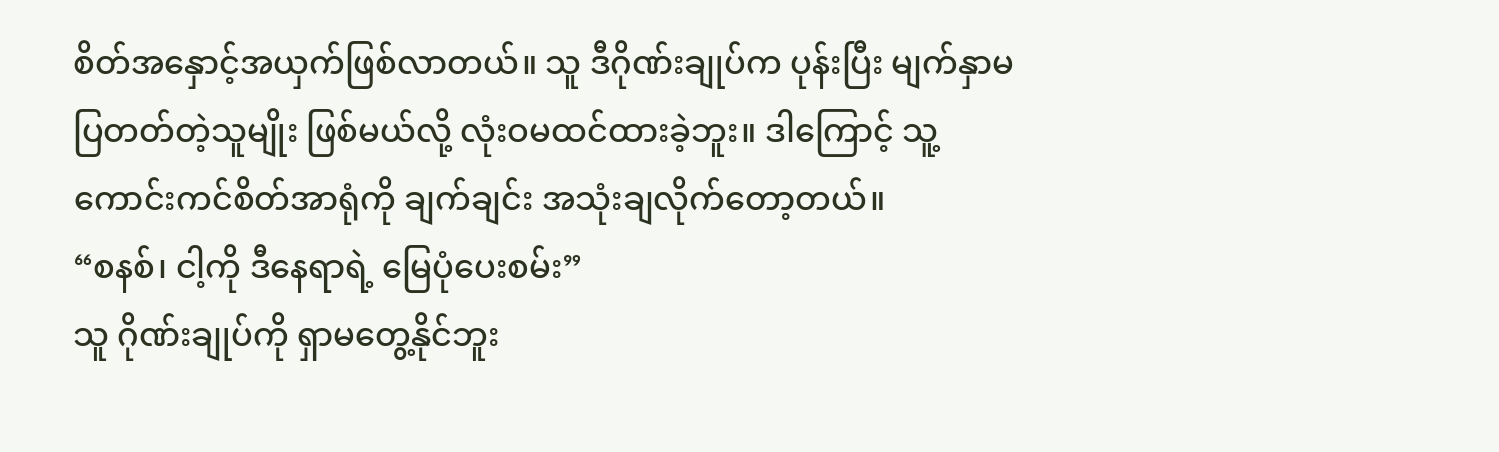စိတ်အနှောင့်အယှက်ဖြစ်လာတယ်။ သူ ဒီဂိုဏ်းချုပ်က ပုန်းပြီး မျက်နှာမပြတတ်တဲ့သူမျိုး ဖြစ်မယ်လို့ လုံးဝမထင်ထားခဲ့ဘူး။ ဒါကြောင့် သူ့ကောင်းကင်စိတ်အာရုံကို ချက်ချင်း အသုံးချလိုက်တော့တယ်။
“စနစ်၊ ငါ့ကို ဒီနေရာရဲ့ မြေပုံပေးစမ်း”
သူ ဂိုဏ်းချုပ်ကို ရှာမတွေ့နိုင်ဘူး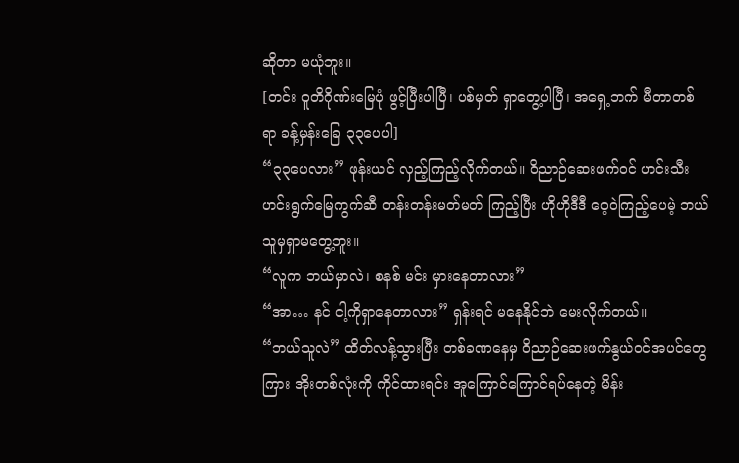ဆိုတာ မယုံဘူး။
[တင်း ဝူတိဂိုဏ်းမြေပုံ ဖွင့်ပြီးပါပြီ၊ ပစ်မှတ် ရှာတွေ့ပါပြီ၊ အရှေ့ဘက် မီတာတစ်ရာ ခန့်မှန်းခြေ ၃၃ပေပါ]
“၃၃ပေလား” ဖုန်းယင် လှည့်ကြည့်လိုက်တယ်။ ဝိညာဉ်ဆေးဖက်ဝင် ဟင်းသီးဟင်းရွက်မြေကွက်ဆီ တန်းတန်းမတ်မတ် ကြည့်ပြီး ဟိုဟိုဒီဒီ ဝေ့ဝဲကြည့်ပေမဲ့ ဘယ်သူမှရှာမတွေ့ဘူး။
“လူက ဘယ်မှာလဲ၊ စနစ် မင်း မှားနေတာလား”
“အာ… နင် ငါ့ကိုရှာနေတာလား” ရှန်းရင် မနေနိုင်ဘဲ မေးလိုက်တယ်။
“ဘယ်သူလဲ” ထိတ်လန့်သွားပြီး တစ်ခဏနေမှ ဝိညာဉ်ဆေးဖက်နွယ်ဝင်အပင်တွေကြား အိုးတစ်လုံးကို ကိုင်ထားရင်း အူကြောင်ကြောင်ရပ်နေတဲ့ မိန်း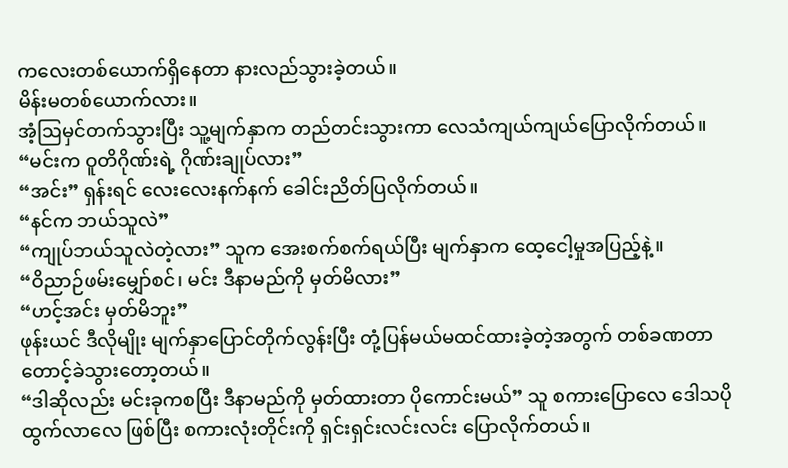ကလေးတစ်ယောက်ရှိနေတာ နားလည်သွားခဲ့တယ်။
မိန်းမတစ်ယောက်လား။
အံ့ဩမှင်တက်သွားပြီး သူ့မျက်နှာက တည်တင်းသွားကာ လေသံကျယ်ကျယ်ပြောလိုက်တယ်။
“မင်းက ဝူတိဂိုဏ်းရဲ့ ဂိုဏ်းချုပ်လား”
“အင်း” ရှန်းရင် လေးလေးနက်နက် ခေါင်းညိတ်ပြလိုက်တယ်။
“နင်က ဘယ်သူလဲ”
“ကျုပ်ဘယ်သူလဲတဲ့လား” သူက အေးစက်စက်ရယ်ပြီး မျက်နှာက ထေ့ငေါ့မှုအပြည့်နဲ့။
“ဝိညာဉ်ဖမ်းမျှော်စင်၊ မင်း ဒီနာမည်ကို မှတ်မိလား”
“ဟင့်အင်း မှတ်မိဘူး”
ဖုန်းယင် ဒီလိုမျိုး မျက်နှာပြောင်တိုက်လွန်းပြီး တုံ့ပြန်မယ်မထင်ထားခဲ့တဲ့အတွက် တစ်ခဏတာ တောင့်ခဲသွားတော့တယ်။
“ဒါဆိုလည်း မင်းခုကစပြီး ဒီနာမည်ကို မှတ်ထားတာ ပိုကောင်းမယ်” သူ စကားပြောလေ ဒေါသပိုထွက်လာလေ ဖြစ်ပြီး စကားလုံးတိုင်းကို ရှင်းရှင်းလင်းလင်း ပြောလိုက်တယ်။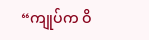“ကျုပ်က ဝိ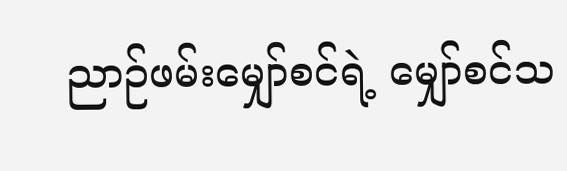ညာဉ်ဖမ်းမျှော်စင်ရဲ့ မျှော်စင်သ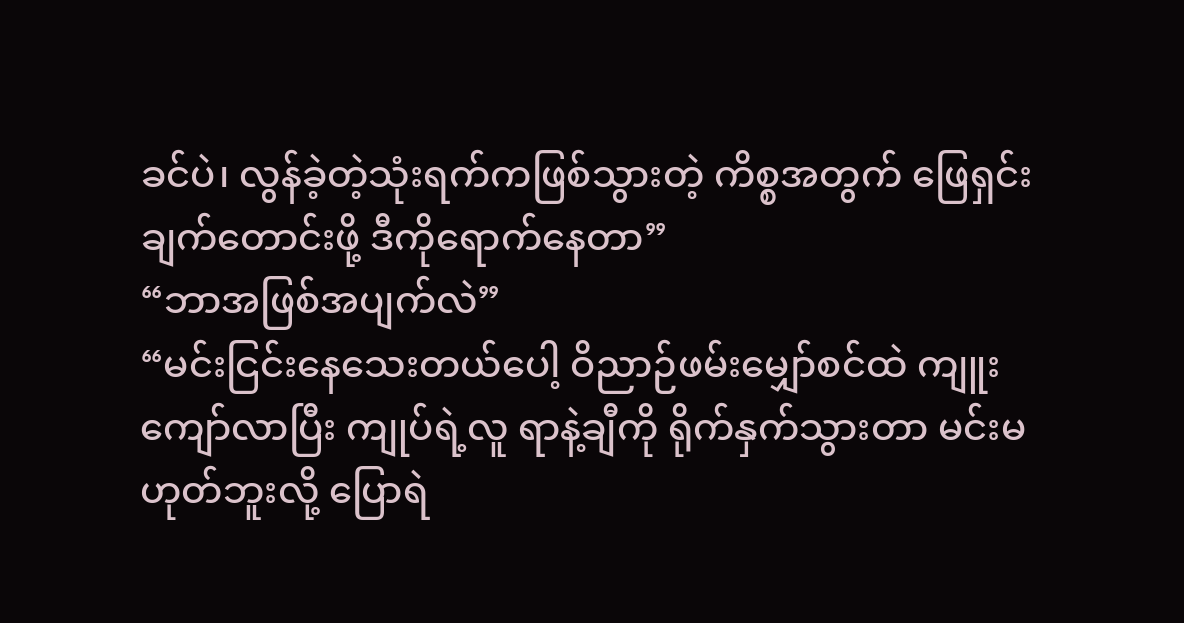ခင်ပဲ၊ လွန်ခဲ့တဲ့သုံးရက်ကဖြစ်သွားတဲ့ ကိစ္စအတွက် ဖြေရှင်းချက်တောင်းဖို့ ဒီကိုရောက်နေတာ”
“ဘာအဖြစ်အပျက်လဲ”
“မင်းငြင်းနေသေးတယ်ပေါ့ ဝိညာဉ်ဖမ်းမျှော်စင်ထဲ ကျူးကျော်လာပြီး ကျုပ်ရဲ့လူ ရာနဲ့ချီကို ရိုက်နှက်သွားတာ မင်းမဟုတ်ဘူးလို့ ပြောရဲ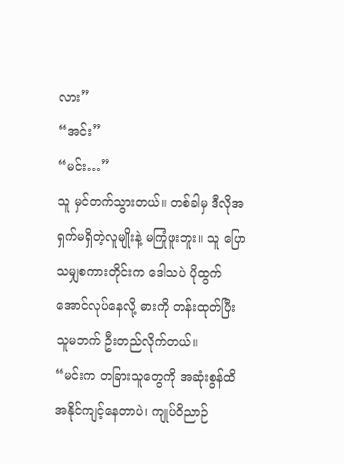လား”
“အင်း”
“မင်း…”
သူ မှင်တက်သွားတယ်။ တစ်ခါမှ ဒီလိုအရှက်မရှိတဲ့လူမျိုးနဲ့ မကြုံဖူးဘူး။ သူ ပြောသမျှစကားတိုင်းက ဒေါသပဲ ပိုထွက်အောင်လုပ်နေလို့ ဓားကို တန်းထုတ်ပြီး သူမဘက် ဦးတည်လိုက်တယ်။
“မင်းက တခြားသူတွေကို အဆုံးစွန်ထိအနိုင်ကျင့်နေတာပဲ၊ ကျုပ်ဝိညာဉ်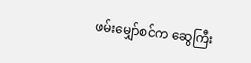ဖမ်းမျှော်စင်က ဆွေကြီး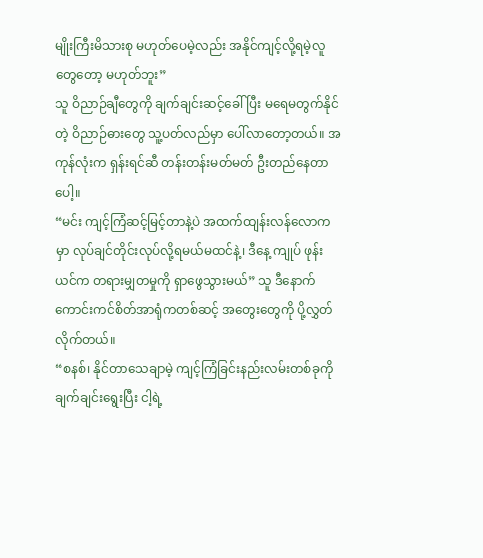မျိုးကြီးမိသားစု မဟုတ်ပေမဲ့လည်း အနိုင်ကျင့်လို့ရမဲ့လူတွေတော့ မဟုတ်ဘူး”
သူ ဝိညာဉ်ချီတွေကို ချက်ချင်းဆင့်ခေါ်ပြီး မရေမတွက်နိုင်တဲ့ ဝိညာဉ်ဓားတွေ သူ့ပတ်လည်မှာ ပေါ်လာတော့တယ်။ အကုန်လုံးက ရှန်းရင်ဆီ တန်းတန်းမတ်မတ် ဦးတည်နေတာပေါ့။
“မင်း ကျင့်ကြံဆင့်မြင့်တာနဲ့ပဲ အထက်ထျန်းလန်လောကမှာ လုပ်ချင်တိုင်းလုပ်လို့ရမယ်မထင်နဲ့၊ ဒီနေ့ ကျုပ် ဖုန်းယင်က တရားမျှတမှုကို ရှာဖွေသွားမယ်” သူ ဒီနောက် ကောင်းကင်စိတ်အာရုံကတစ်ဆင့် အတွေးတွေကို ပို့လွှတ်လိုက်တယ်။
“စနစ်၊ နိုင်တာသေချာမဲ့ ကျင့်ကြံခြင်းနည်းလမ်းတစ်ခုကို ချက်ချင်းရွေးပြီး ငါ့ရဲ့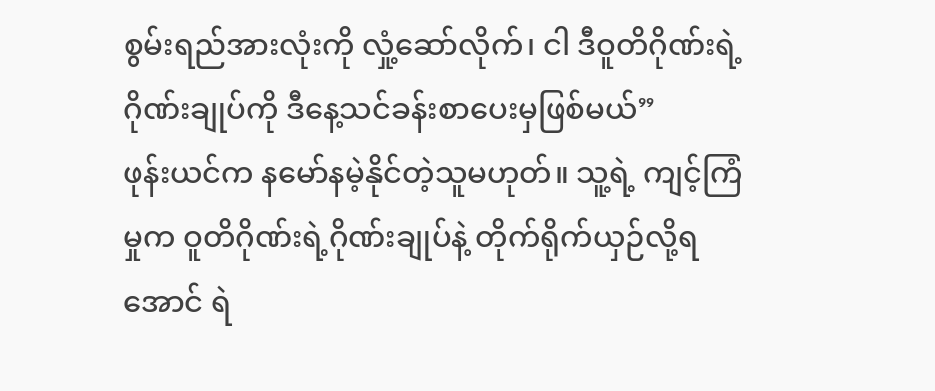စွမ်းရည်အားလုံးကို လှုံ့ဆော်လိုက်၊ ငါ ဒီဝူတိဂိုဏ်းရဲ့ ဂိုဏ်းချုပ်ကို ဒီနေ့သင်ခန်းစာပေးမှဖြစ်မယ်”
ဖုန်းယင်က နမော်နမဲ့နိုင်တဲ့သူမဟုတ်။ သူ့ရဲ့ ကျင့်ကြံမှုက ဝူတိဂိုဏ်းရဲ့ဂိုဏ်းချုပ်နဲ့ တိုက်ရိုက်ယှဉ်လို့ရအောင် ရဲ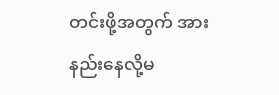တင်းဖို့အတွက် အားနည်းနေလို့မ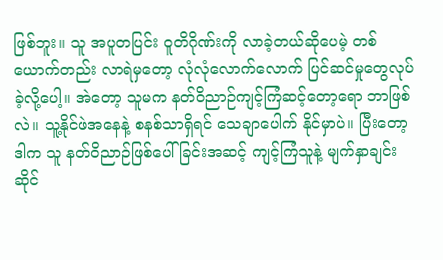ဖြစ်ဘူး။ သူ အပူတပြင်း ဝူတိဂိုဏ်းကို လာခဲ့တယ်ဆိုပေမဲ့ တစ်ယောက်တည်း လာရဲမှတော့ လုံလုံလောက်လောက် ပြင်ဆင်မှုတွေလုပ်ခဲ့လို့ပေါ့။ အဲတော့ သူမက နတ်ဝိညာဉ်ကျင့်ကြံဆင့်တော့ရော ဘာဖြစ်လဲ။ သူ့နိုင်ဖဲအနေနဲ့ စနစ်သာရှိရင် သေချာပေါက် နိုင်မှာပဲ။ ပြီးတော့ ဒါက သူ နတ်ဝိညာဉ်ဖြစ်ပေါ်ခြင်းအဆင့် ကျင့်ကြံသူနဲ့ မျက်နှာချင်းဆိုင်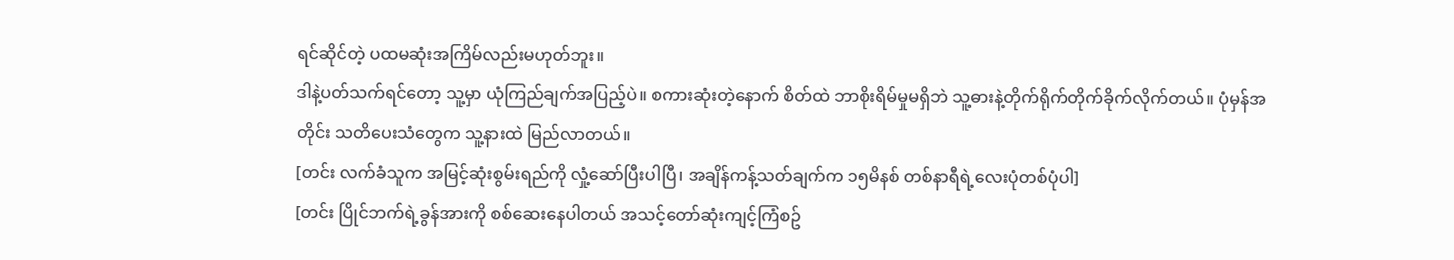ရင်ဆိုင်တဲ့ ပထမဆုံးအကြိမ်လည်းမဟုတ်ဘူး။
ဒါနဲ့ပတ်သက်ရင်တော့ သူ့မှာ ယုံကြည်ချက်အပြည့်ပဲ။ စကားဆုံးတဲ့နောက် စိတ်ထဲ ဘာစိုးရိမ်မှုမရှိဘဲ သူ့ဓားနဲ့တိုက်ရိုက်တိုက်ခိုက်လိုက်တယ်။ ပုံမှန်အတိုင်း သတိပေးသံတွေက သူ့နားထဲ မြည်လာတယ်။
[တင်း လက်ခံသူက အမြင့်ဆုံးစွမ်းရည်ကို လှုံ့ဆော်ပြီးပါပြီ၊ အချိန်ကန့်သတ်ချက်က ၁၅မိနစ် တစ်နာရီရဲ့လေးပုံတစ်ပုံပါ]
[တင်း ပြိုင်ဘက်ရဲ့ခွန်အားကို စစ်ဆေးနေပါတယ် အသင့်တော်ဆုံးကျင့်ကြံစဥ်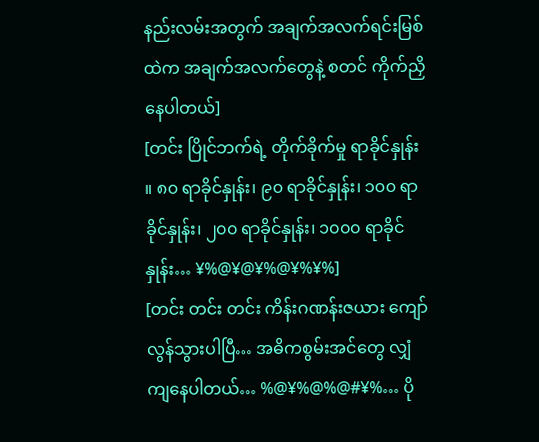နည်းလမ်းအတွက် အချက်အလက်ရင်းမြစ်ထဲက အချက်အလက်တွေနဲ့ စတင် ကိုက်ညှိနေပါတယ်]
[တင်း ပြိုင်ဘက်ရဲ့ တိုက်ခိုက်မှု ရာခိုင်နှုန်း ။ ၈၀ ရာခိုင်နှုန်း၊ ၉၀ ရာခိုင်နှုန်း၊ ၁၀၀ ရာခိုင်နှုန်း၊ ၂၀၀ ရာခိုင်နှုန်း၊ ၁၀၀၀ ရာခိုင်နှုန်း… ¥%@¥@¥%@¥%¥%]
[တင်း တင်း တင်း ကိန်းဂဏန်းဇယား ကျော်လွန်သွားပါပြီ… အဓိကစွမ်းအင်တွေ လျှံကျနေပါတယ်… %@¥%@%@#¥%… ပို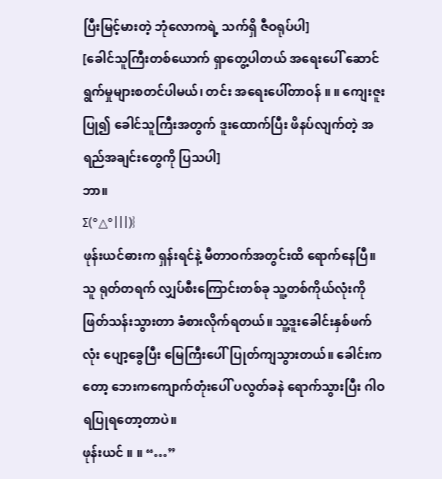ပြီးမြင့်မားတဲ့ ဘုံလောကရဲ့ သက်ရှိ ဇီဝရုပ်ပါ]
[ခေါင်သူကြီးတစ်ယောက် ရှာတွေ့ပါတယ် အရေးပေါ် ဆောင်ရွက်မှုများစတင်ပါမယ်၊ တင်း အရေးပေါ်တာဝန် ။ ။ ကျေးဇူးပြု၍ ခေါင်သူကြီးအတွက် ဒူးထောက်ပြီး ဖိနပ်လျက်တဲ့ အရည်အချင်းတွေကို ပြသပါ]
ဘာ။
Σ(°△°|||)︴
ဖုန်းယင်ဓားက ရှန်းရင်နဲ့ မီတာဝက်အတွင်းထိ ရောက်နေပြီ။ သူ ရုတ်တရက် လျှပ်စီးကြောင်းတစ်ခု သူ့တစ်ကိုယ်လုံးကို ဖြတ်သန်းသွားတာ ခံစားလိုက်ရတယ်။ သူ့ဒူးခေါင်းနှစ်ဖက်လုံး ပျော့ခွေပြီး မြေကြီးပေါ်ပြုတ်ကျသွားတယ်။ ခေါင်းကတော့ ဘေးကကျောက်တုံးပေါ် ပလွတ်ခနဲ ရောက်သွားပြီး ဂါဝရပြုရတော့တာပဲ။
ဖုန်းယင် ။ ။ “…”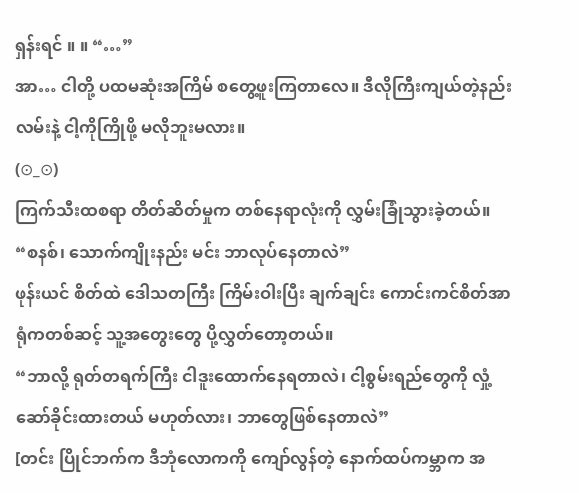ရှန်းရင် ။ ။ “…”
အာ… ငါတို့ ပထမဆုံးအကြိမ် စတွေ့ဖူးကြတာလေ။ ဒီလိုကြီးကျယ်တဲ့နည်းလမ်းနဲ့ ငါ့ကိုကြိုဖို့ မလိုဘူးမလား။
(⊙_⊙)
ကြက်သီးထစရာ တိတ်ဆိတ်မှုက တစ်နေရာလုံးကို လွှမ်းခြုံသွားခဲ့တယ်။
“စနစ်၊ သောက်ကျိုးနည်း မင်း ဘာလုပ်နေတာလဲ”
ဖုန်းယင် စိတ်ထဲ ဒေါသတကြီး ကြိမ်းဝါးပြီး ချက်ချင်း ကောင်းကင်စိတ်အာရုံကတစ်ဆင့် သူ့အတွေးတွေ ပို့လွှတ်တော့တယ်။
“ဘာလို့ ရုတ်တရက်ကြီး ငါဒူးထောက်နေရတာလဲ၊ ငါ့စွမ်းရည်တွေကို လှုံ့ဆော်ခိုင်းထားတယ် မဟုတ်လား၊ ဘာတွေဖြစ်နေတာလဲ”
[တင်း ပြိုင်ဘက်က ဒီဘုံလောကကို ကျော်လွန်တဲ့ နောက်ထပ်ကမ္ဘာက အ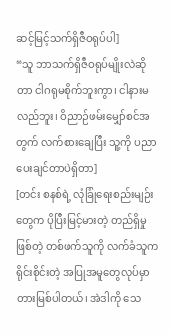ဆင့်မြင့်သက်ရှိဇီဝရုပ်ပါ]
“သူ ဘာသက်ရှိဇီဝရုပ်မျိုးလဲဆိုတာ ငါဂရုမစိုက်ဘူးကွာ၊ ငါနားမလည်ဘူး၊ ဝိညာဉ်ဖမ်းမျှော်စင်အတွက် လက်စားချေပြီး သူ့ကို ပညာပေးချင်တာပဲရှိတာ]
[တင်း စနစ်ရဲ့ လုံခြုံရေးစည်းမျဉ်းတွေက ပိုပြီးမြင့်မားတဲ့ တည်ရှိမှုဖြစ်တဲ့ တစ်ဖက်သူကို လက်ခံသူက ရိုင်းစိုင်းတဲ့ အပြုအမူတွေလုပ်မှာ တားမြစ်ပါတယ်၊ အဲဒါကို သေ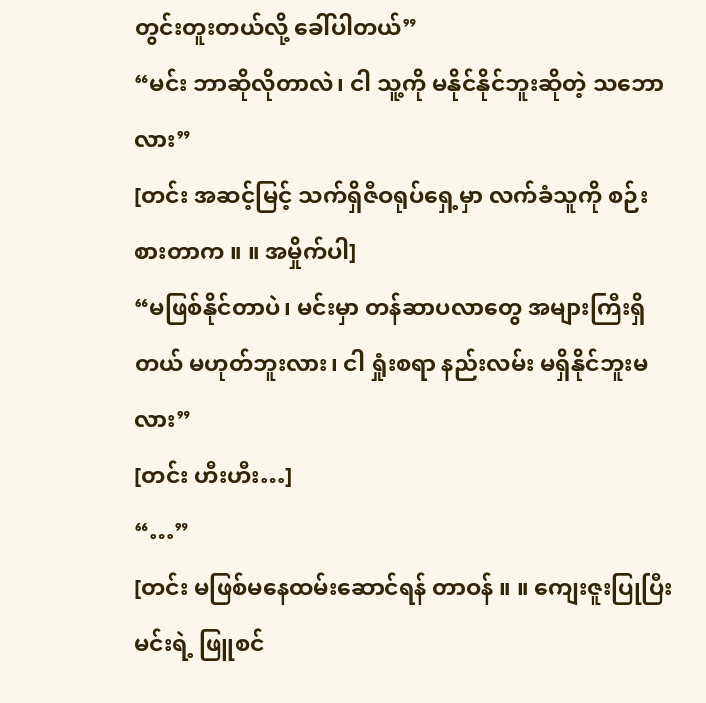တွင်းတူးတယ်လို့ ခေါ်ပါတယ်”
“မင်း ဘာဆိုလိုတာလဲ၊ ငါ သူ့ကို မနိုင်နိုင်ဘူးဆိုတဲ့ သဘောလား”
[တင်း အဆင့်မြင့် သက်ရှိဇီဝရုပ်ရှေ့မှာ လက်ခံသူကို စဉ်းစားတာက ။ ။ အမှိုက်ပါ]
“မဖြစ်နိုင်တာပဲ၊ မင်းမှာ တန်ဆာပလာတွေ အများကြီးရှိတယ် မဟုတ်ဘူးလား၊ ငါ ရှုံးစရာ နည်းလမ်း မရှိနိုင်ဘူးမလား”
[တင်း ဟီးဟီး…]
“…”
[တင်း မဖြစ်မနေထမ်းဆောင်ရန် တာဝန် ။ ။ ကျေးဇူးပြုပြီး မင်းရဲ့ ဖြူစင်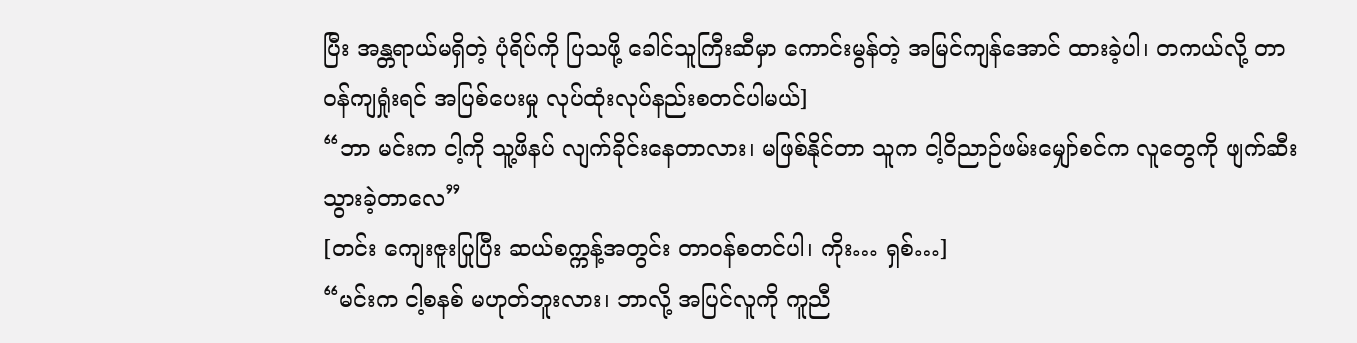ပြီး အန္တရာယ်မရှိတဲ့ ပုံရိပ်ကို ပြသဖို့ ခေါင်သူကြီးဆီမှာ ကောင်းမွန်တဲ့ အမြင်ကျန်အောင် ထားခဲ့ပါ၊ တကယ်လို့ တာဝန်ကျရှုံးရင် အပြစ်ပေးမှု လုပ်ထုံးလုပ်နည်းစတင်ပါမယ်]
“ဘာ မင်းက ငါ့ကို သူ့ဖိနပ် လျက်ခိုင်းနေတာလား၊ မဖြစ်နိုင်တာ သူက ငါ့ဝိညာဉ်ဖမ်းမျှော်စင်က လူတွေကို ဖျက်ဆီးသွားခဲ့တာလေ”
[တင်း ကျေးဇူးပြုပြီး ဆယ်စက္ကန့်အတွင်း တာဝန်စတင်ပါ၊ ကိုး… ရှစ်…]
“မင်းက ငါ့စနစ် မဟုတ်ဘူးလား၊ ဘာလို့ အပြင်လူကို ကူညီ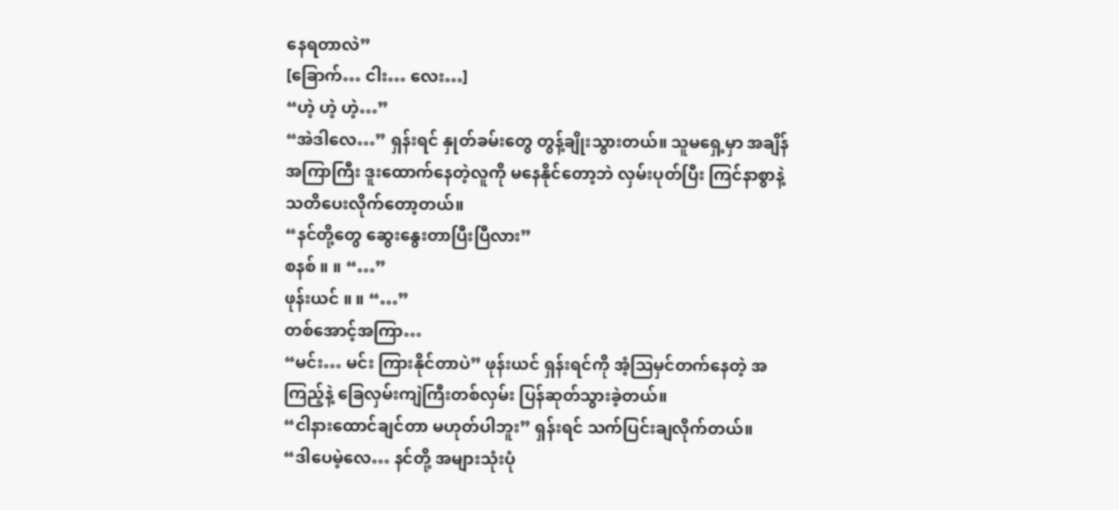နေရတာလဲ”
[ခြောက်… ငါး… လေး…]
“ဟဲ့ ဟဲ့ ဟဲ့…”
“အဲဒါလေ…” ရှန်းရင် နှုတ်ခမ်းတွေ တွန့်ချိုးသွားတယ်။ သူမရှေ့မှာ အချိန်အကြာကြီး ဒူးထောက်နေတဲ့လူကို မနေနိုင်တော့ဘဲ လှမ်းပုတ်ပြီး ကြင်နာစွာနဲ့ သတိပေးလိုက်တော့တယ်။
“နင်တို့တွေ ဆွေးနွေးတာပြီးပြီလား”
စနစ် ။ ။ “…”
ဖုန်းယင် ။ ။ “…”
တစ်အောင့်အကြာ…
“မင်း… မင်း ကြားနိုင်တာပဲ” ဖုန်းယင် ရှန်းရင်ကို အံ့ဩမှင်တက်နေတဲ့ အကြည့်နဲ့ ခြေလှမ်းကျဲကြီးတစ်လှမ်း ပြန်ဆုတ်သွားခဲ့တယ်။
“ငါနားထောင်ချင်တာ မဟုတ်ပါဘူး” ရှန်းရင် သက်ပြင်းချလိုက်တယ်။
“ဒါပေမဲ့လေ… နင်တို့ အများသုံးပုံ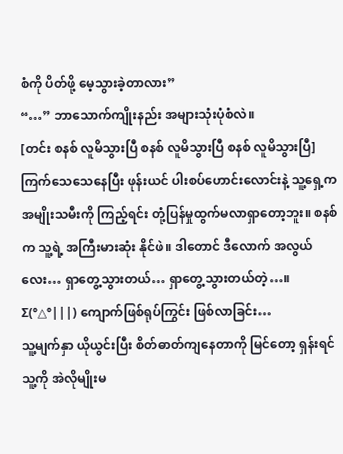စံကို ပိတ်ဖို့ မေ့သွားခဲ့တာလား”
“…” ဘာသောက်ကျိုးနည်း အများသုံးပုံစံလဲ။
[တင်း စနစ် လူမိသွားပြီ စနစ် လူမိသွားပြီ စနစ် လူမိသွားပြီ]
ကြက်သေသေနေပြီး ဖုန်းယင် ပါးစပ်ဟောင်းလောင်းနဲ့ သူ့ရှေ့က အမျိုးသမီးကို ကြည့်ရင်း တုံ့ပြန်မှုထွက်မလာရှာတော့ဘူး။ စနစ်က သူ့ရဲ့ အကြီးမားဆုံး နိုင်ဖဲ။ ဒါတောင် ဒီလောက် အလွယ်လေး… ရှာတွေ့သွားတယ်… ရှာတွေ့သွားတယ်တဲ့…။
Σ(°△°|||) ကျောက်ဖြစ်ရုပ်ကြွင်း ဖြစ်လာခြင်း…
သူ့မျက်နှာ ယိုယွင်းပြီး စိတ်ဓာတ်ကျနေတာကို မြင်တော့ ရှန်းရင် သူ့ကို အဲလိုမျိုးမ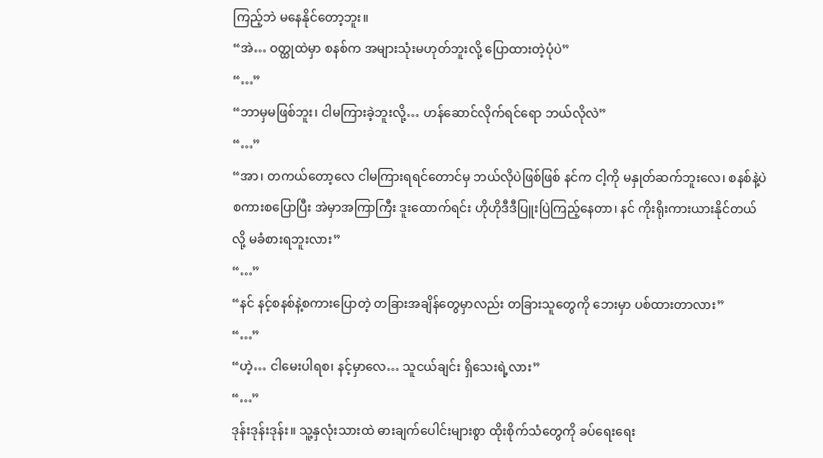ကြည့်ဘဲ မနေနိုင်တော့ဘူး။
“အဲ… ဝတ္ထုထဲမှာ စနစ်က အများသုံးမဟုတ်ဘူးလို့ ပြောထားတဲ့ပုံပဲ”
“…”
“ဘာမှမဖြစ်ဘူး၊ ငါမကြားခဲ့ဘူးလို့… ဟန်ဆောင်လိုက်ရင်ရော ဘယ်လိုလဲ”
“…”
“အာ၊ တကယ်တော့လေ ငါမကြားရရင်တောင်မှ ဘယ်လိုပဲဖြစ်ဖြစ် နင်က ငါ့ကို မနှုတ်ဆက်ဘူးလေ၊ စနစ်နဲ့ပဲ စကားစပြောပြီး အဲမှာအကြာကြီး ဒူးထောက်ရင်း ဟိုဟိုဒီဒီပြူးပြဲကြည့်နေတာ၊ နင် ကိုးရိုးကားယားနိုင်တယ်လို့ မခံစားရဘူးလား”
“…”
“နင် နင့်စနစ်နဲ့စကားပြောတဲ့ တခြားအချိန်တွေမှာလည်း တခြားသူတွေကို ဘေးမှာ ပစ်ထားတာလား”
“…”
“ဟဲ့… ငါမေးပါရစ၊ နင့်မှာလေ… သူငယ်ချင်း ရှိသေးရဲ့လား”
“…”
ဒုန်းဒုန်းဒုန်း။ သူ့နှလုံးသားထဲ ဓားချက်ပေါင်းများစွာ ထိုးစိုက်သံတွေကို ခပ်ရေးရေး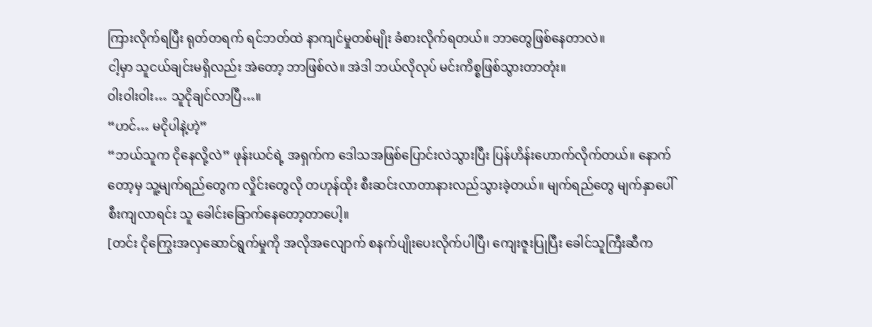ကြားလိုက်ရပြီး ရုတ်တရက် ရင်ဘတ်ထဲ နာကျင်မှုတစ်မျိုး ခံစားလိုက်ရတယ်။ ဘာတွေဖြစ်နေတာလဲ။
ငါ့မှာ သူငယ်ချင်းမရှိလည်း အဲတော့ ဘာဖြစ်လဲ။ အဲဒါ ဘယ်လိုလုပ် မင်းကိစ္စဖြစ်သွားတာတုံး။
ဝါးဝါးဝါး… သူငိုချင်လာပြီ…။
“ဟင်… မငိုပါနဲ့ဟဲ့”
“ဘယ်သူက ငိုနေလို့လဲ” ဖုန်းယင်ရဲ့ အရှက်က ဒေါသအဖြစ်ပြောင်းလဲသွားပြီး ပြန်ဟိန်းဟောက်လိုက်တယ်။ နောက်တော့မှ သူ့မျက်ရည်တွေက လှိုင်းတွေလို တဟုန်ထိုး စီးဆင်းလာတာနားလည်သွားခဲ့တယ်။ မျက်ရည်တွေ မျက်နှာပေါ်စီးကျလာရင်း သူ ခေါင်းခြောက်နေတော့တာပေါ့။
[တင်း ငိုကြွေးအလှဆောင်ရွက်မှုကို အလိုအလျောက် စနက်ပျိုးပေးလိုက်ပါပြီ၊ ကျေးဇူးပြုပြီး ခေါင်သူကြီးဆီက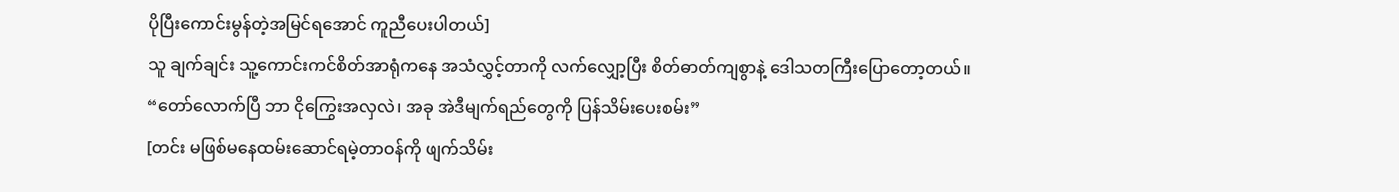ပိုပြီးကောင်းမွန်တဲ့အမြင်ရအောင် ကူညီပေးပါတယ်]
သူ ချက်ချင်း သူ့ကောင်းကင်စိတ်အာရုံကနေ အသံလွှင့်တာကို လက်လျှော့ပြီး စိတ်ဓာတ်ကျစွာနဲ့ ဒေါသတကြီးပြောတော့တယ်။
“တော်လောက်ပြီ ဘာ ငိုကြွေးအလှလဲ၊ အခု အဲဒီမျက်ရည်တွေကို ပြန်သိမ်းပေးစမ်း”
[တင်း မဖြစ်မနေထမ်းဆောင်ရမဲ့တာဝန်ကို ဖျက်သိမ်း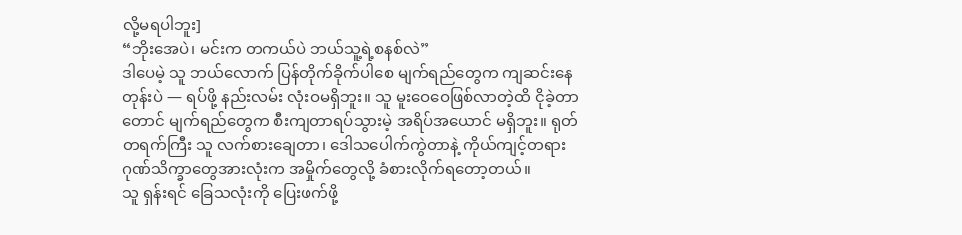လို့မရပါဘူး]
“ဘိုးအေပဲ၊ မင်းက တကယ်ပဲ ဘယ်သူ့ရဲ့စနစ်လဲ”
ဒါပေမဲ့ သူ ဘယ်လောက် ပြန်တိုက်ခိုက်ပါစေ မျက်ရည်တွေက ကျဆင်းနေတုန်းပဲ — ရပ်ဖို့ နည်းလမ်း လုံးဝမရှိဘူး။ သူ မူးဝေဝေဖြစ်လာတဲ့ထိ ငိုခဲ့တာတောင် မျက်ရည်တွေက စီးကျတာရပ်သွားမဲ့ အရိပ်အယောင် မရှိဘူး။ ရုတ်တရက်ကြီး သူ လက်စားချေတာ၊ ဒေါသပေါက်ကွဲတာနဲ့ ကိုယ်ကျင့်တရား ဂုဏ်သိက္ခာတွေအားလုံးက အမှိုက်တွေလို့ ခံစားလိုက်ရတော့တယ်။
သူ ရှန်းရင် ခြေသလုံးကို ပြေးဖက်ဖို့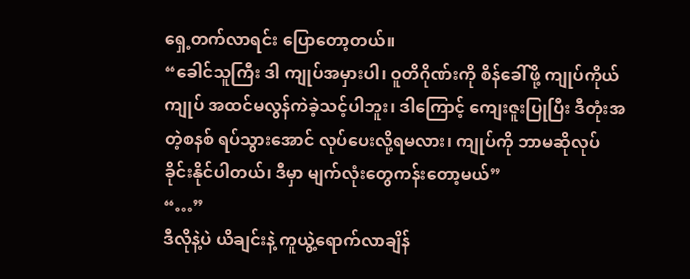ရှေ့တက်လာရင်း ပြောတော့တယ်။
“ခေါင်သူကြီး ဒါ ကျုပ်အမှားပါ၊ ဝူတိဂိုဏ်းကို စိန်ခေါ်ဖို့ ကျုပ်ကိုယ်ကျုပ် အထင်မလွန်ကဲခဲ့သင့်ပါဘူး၊ ဒါကြောင့် ကျေးဇူးပြုပြီး ဒီတုံးအတဲ့စနစ် ရပ်သွားအောင် လုပ်ပေးလို့ရမလား၊ ကျုပ်ကို ဘာမဆိုလုပ်ခိုင်းနိုင်ပါတယ်၊ ဒီမှာ မျက်လုံးတွေကန်းတော့မယ်”
“…”
ဒီလိုနဲ့ပဲ ယိချင်းနဲ့ ကူယွဲ့ရောက်လာချိန်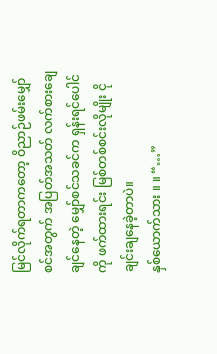မြင်လိုက်ရတာကတော့ ဝိညာဉ်ဖမ်းမျှော်စင်အတွက် အပြတ်အသတ် လက်စားချေချင်နေတဲ့ မျှော်စင်သခင်က ရှန်းရင်ပေါင်ကို ဖက်ထားရင်း မြစ်တစ်စင်းလိုမျိုး ငိုချင်းချနေခဲ့တာပဲ။
နှစ်ယောက်သား ။ ။ “…”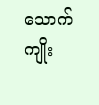သောက်ကျိုး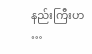နည်းကြီးဟ
…